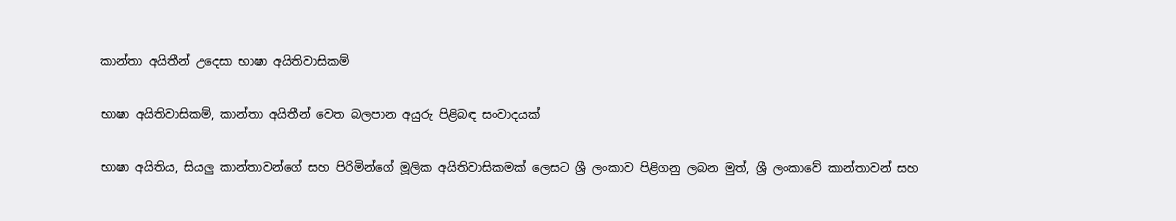කාන්තා අයිතීන් උදෙසා භාෂා අයිතිවාසිකම්

භාෂා අයිතිවාසිකම්, කාන්තා අයිතීන් වෙත බලපාන අයුරු පිළිබඳ සංවාදයක්

භාෂා අයිතිය, සියලු කාන්තාවන්ගේ සහ පිරිමින්ගේ මූලික අයිතිවාසිකමක් ලෙසට ශ්‍රී ලංකාව පිළිගනු ලබන මුත්, ශ්‍රී ලංකාවේ කාන්තාවන් සහ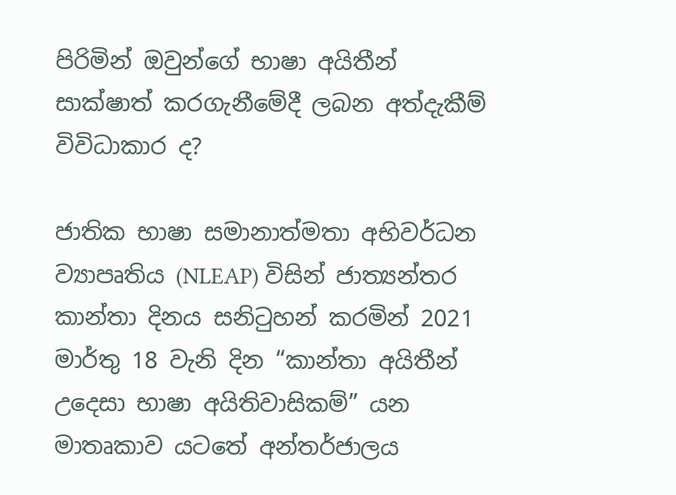පිරිමින් ඔවුන්ගේ භාෂා අයිතීන් සාක්ෂාත් කරගැනීමේදී ලබන අත්දැකීම් විවිධාකාර ද?

ජාතික භාෂා සමානාත්මතා අභිවර්ධන ව්‍යාපෘතිය (NLEAP) විසින් ජාත්‍යන්තර කාන්තා දිනය සනිටුහන් කරමින් 2021 මාර්තු 18 වැනි දින “කාන්තා අයිතීන් උදෙසා භාෂා අයිතිවාසිකම්” යන මාතෘකාව යටතේ අන්තර්ජාලය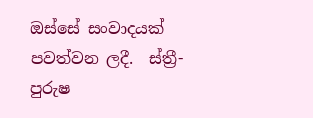ඔස්සේ සංවාදයක් පවත්වන ලදී.  ස්ත්‍රී-පුරුෂ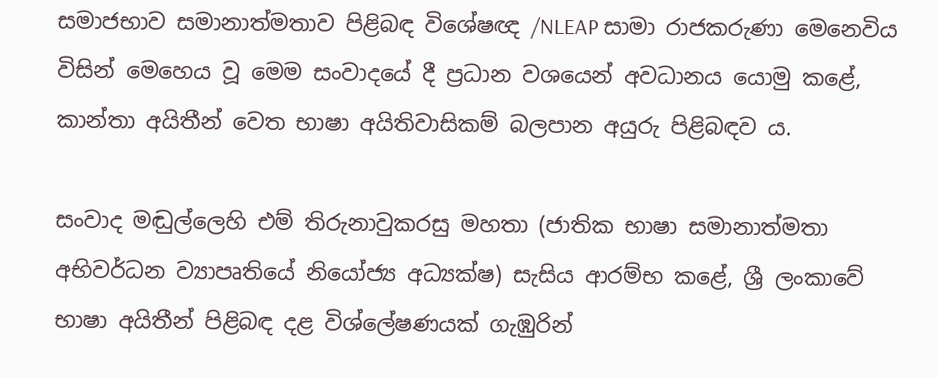සමාජභාව සමානාත්මතාව පිළිබඳ විශේෂඥ /NLEAP සාමා රාජකරුණා මෙනෙවිය විසින් මෙහෙය වූ මෙම සංවාදයේ දී ප්‍රධාන වශයෙන් අවධානය යොමු කළේ, කාන්තා අයිතීන් වෙත භාෂා අයිතිවාසිකම් බලපාන අයුරු පිළිබඳව ය.

සංවාද මඬුල්ලෙහි එම් තිරුනාවුකරසු මහතා (ජාතික භාෂා සමානාත්මතා අභිවර්ධන ව්‍යාපෘතියේ නියෝජ්‍ය අධ්‍යක්ෂ) සැසිය ආරම්භ කළේ, ශ්‍රී ලංකාවේ භාෂා අයිතීන් පිළිබඳ දළ විශ්ලේෂණයක් ගැඹුරින්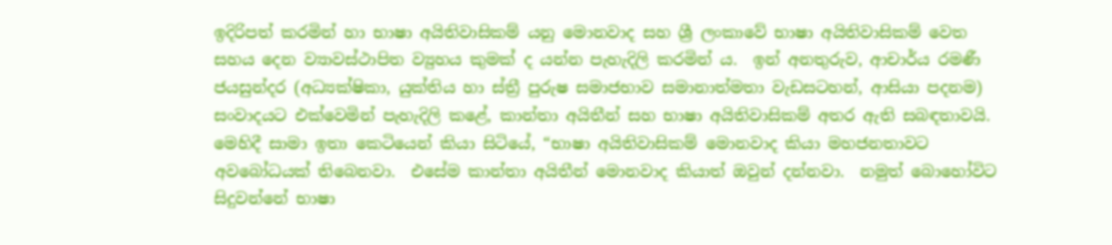ඉදිරිපත් කරමින් හා භාෂා අයිතිවාසිකම් යනු මොනවාද සහ ශ්‍රී ලංකාවේ භාෂා අයිතිවාසිකම් වෙත සහය දෙන ව්‍යාවස්ථාපිත ව්‍යුහය කුමක් ද යන්න පැහැදිලි කරමින් ය.  ඉන් අනතුරුව, ආචාර්ය රමණී ජයසුන්දර (අධ්‍යක්ෂිකා, යුක්තිය හා ස්ත්‍රී පුරුෂ සමාජභාව සමානාත්මතා වැඩසටහන්, ආසියා පදනම) සංවාදයට එක්වෙමින් පැහැදිලි කළේ, කාන්තා අයිතීන් සහ භාෂා අයිතිවාසිකම් අතර ඇති සබඳතාවයි.  මෙහිදී සාමා ඉතා කෙටියෙන් කියා සිටියේ, “භාෂා අයිතිවාසිකම් මොනවාද කියා මහජනතාවට අවබෝධයක් තිබෙනවා.  එසේම කාන්තා අයිතීන් මොනවාද කියාත් ඔවුන් දන්නවා.  නමුත් බොහෝවිට සිදුවන්නේ භාෂා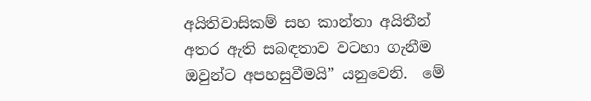අයිතිවාසිකම් සහ කාන්තා අයිතීන් අතර ඇති සබඳතාව වටහා ගැනීම ඔවුන්ට අපහසුවීමයි” යනුවෙනි.  මේ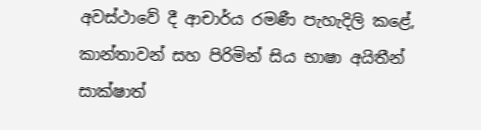අවස්ථාවේ දී ආචාර්ය රමණී පැහැදිලි කළේ, කාන්තාවන් සහ පිරිමින් සිය භාෂා අයිතීන් සාක්ෂාත්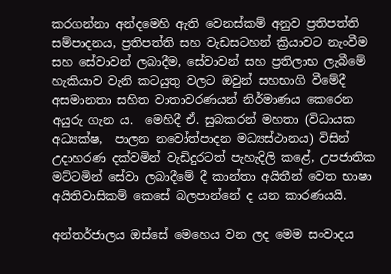කරගන්නා අන්දමෙහි ඇති වෙනස්කම් අනුව ප්‍රතිපත්ති සම්පාදනය, ප්‍රතිපත්ති සහ වැඩසටහන් ක්‍රියාවට නැංවීම සහ සේවාවන් ලබාදීම, සේවාවන් සහ ප්‍රතිලාභ ලැබීමේ හැකියාව වැනි කටයුතු වලට ඔවුන් සහභාගි වීමේදී අසමානතා සහිත වාතාවරණයන් නිර්මාණය කෙරෙන අයුරු ගැන ය.  මෙහිදී ඒ. සුබකරන් මහතා (විධායක අධ්‍යක්ෂ,  පාලන නවෝත්පාදන මධ්‍යස්ථානය) විසින් උදාහරණ දක්වමින් වැඩිදුරටත් පැහැදිලි කළේ, උපජාතික මට්ටමින් සේවා ලබාදීමේ දී කාන්තා අයිතීන් වෙත භාෂා අයිතිවාසිකම් කෙසේ බලපාන්නේ ද යන කාරණයයි.

අන්තර්ජාලය ඔස්සේ මෙහෙය වන ලද මෙම සංවාදය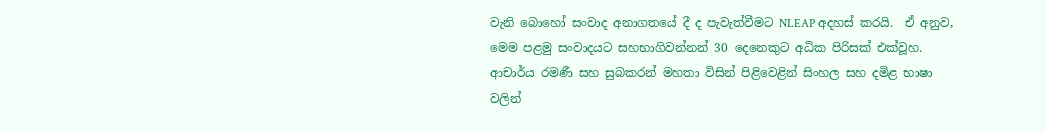වැනි බොහෝ සංවාද අනාගතයේ දී ද පැවැත්වීමට NLEAP අදහස් කරයි.  ඒ අනුව, මෙම පළමු සංවාදයට සහභාගිවන්නන් 30 දෙනෙකුට අධික පිරිසක් එක්වූහ.  ආචාර්ය රමණී සහ සුබකරන් මහතා විසින් පිළිවෙළින් සිංහල සහ දමිළ භාෂා වලින්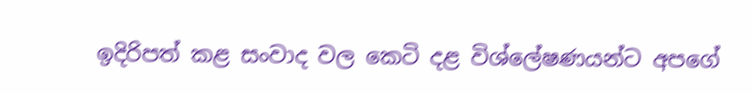ඉදිරිපත් කළ සංවාද වල කෙටි දළ විශ්ලේෂණයන්ට අපගේ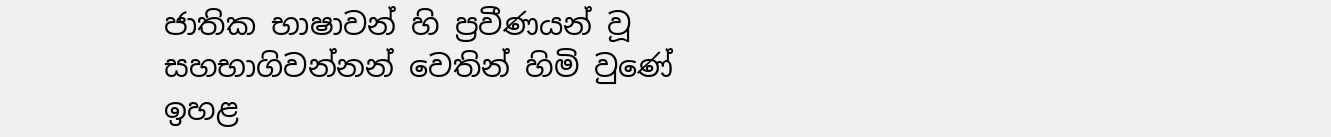ජාතික භාෂාවන් හි ප්‍රවීණයන් වූ සහභාගිවන්නන් වෙතින් හිමි වුණේ ඉහළ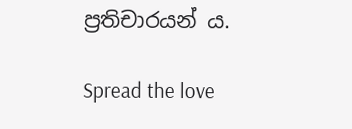ප්‍රතිචාරයන් ය.

Spread the love